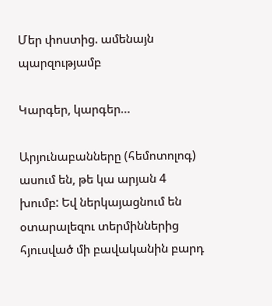Մեր փոստից. ամենայն պարզությամբ

Կարգեր, կարգեր…

Արյունաբանները (հեմոտոլոգ) ասում են, թե կա արյան 4 խումբ: Եվ ներկայացնում են օտարալեզու տերմիններից հյուսված մի բավականին բարդ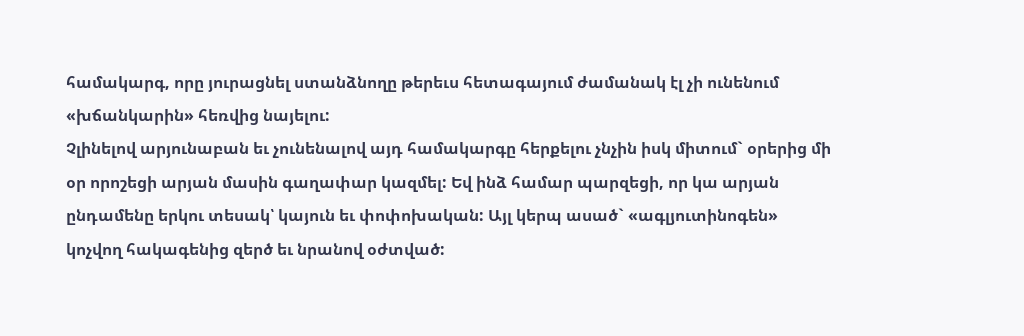համակարգ, որը յուրացնել ստանձնողը թերեւս հետագայում ժամանակ էլ չի ունենում «խճանկարին» հեռվից նայելու:
Չլինելով արյունաբան եւ չունենալով այդ համակարգը հերքելու չնչին իսկ միտում` օրերից մի օր որոշեցի արյան մասին գաղափար կազմել: Եվ ինձ համար պարզեցի, որ կա արյան ընդամենը երկու տեսակ՝ կայուն եւ փոփոխական: Այլ կերպ ասած` «ագլյուտինոգեն» կոչվող հակագենից զերծ եւ նրանով օժտված: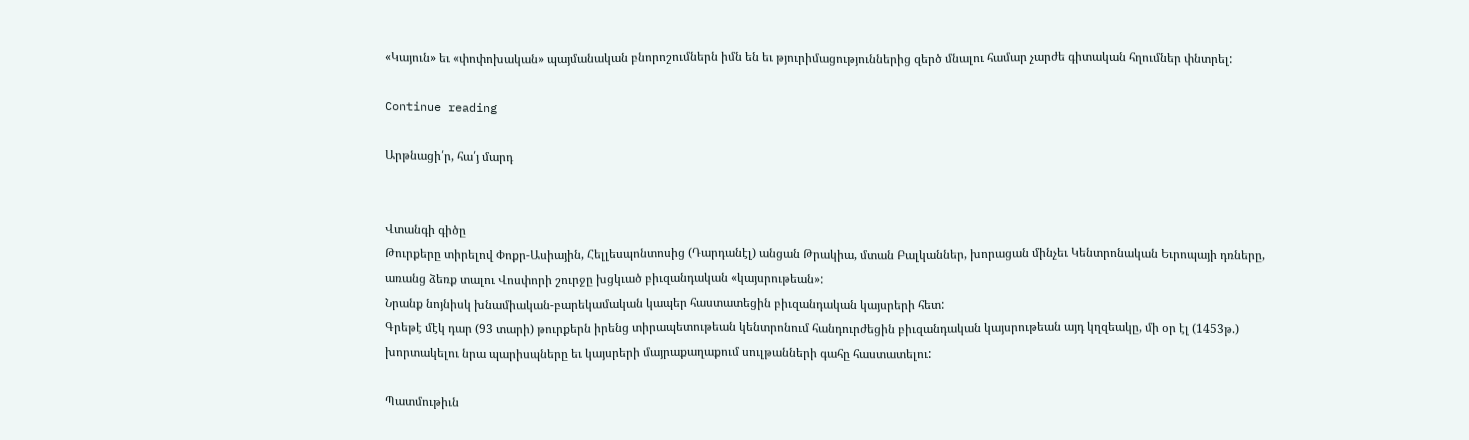«Կայուն» եւ «փոփոխական» պայմանական բնորոշումներն իմն են եւ թյուրիմացություններից զերծ մնալու համար չարժե գիտական հղումներ փնտրել:

Continue reading

Արթնացի՛ր, հա՛յ մարդ


Վտանգի գիծը
Թուրքերը տիրելով Փոքր-Ասիային, Հելլեսպոնտոսից (Դարդանէլ) անցան Թրակիա, մտան Բալկաններ, խորացան մինչեւ Կենտրոնական Եւրոպայի դռները, առանց ձեռք տալու Վոսփորի շուրջը խցկւած բիւզանդական «կայսրութեան»:
Նրանք նոյնիսկ խնամիական-բարեկամական կապեր հաստատեցին բիւզանդական կայսրերի հետ:
Գրեթէ մէկ դար (93 տարի) թուրքերն իրենց տիրապետութեան կենտրոնում հանդուրժեցին բիւզանդական կայսրութեան այդ կղզեակը, մի օր էլ (1453թ.) խորտակելու նրա պարիսպները եւ կայսրերի մայրաքաղաքում սուլթանների գահը հաստատելու:

Պատմութիւն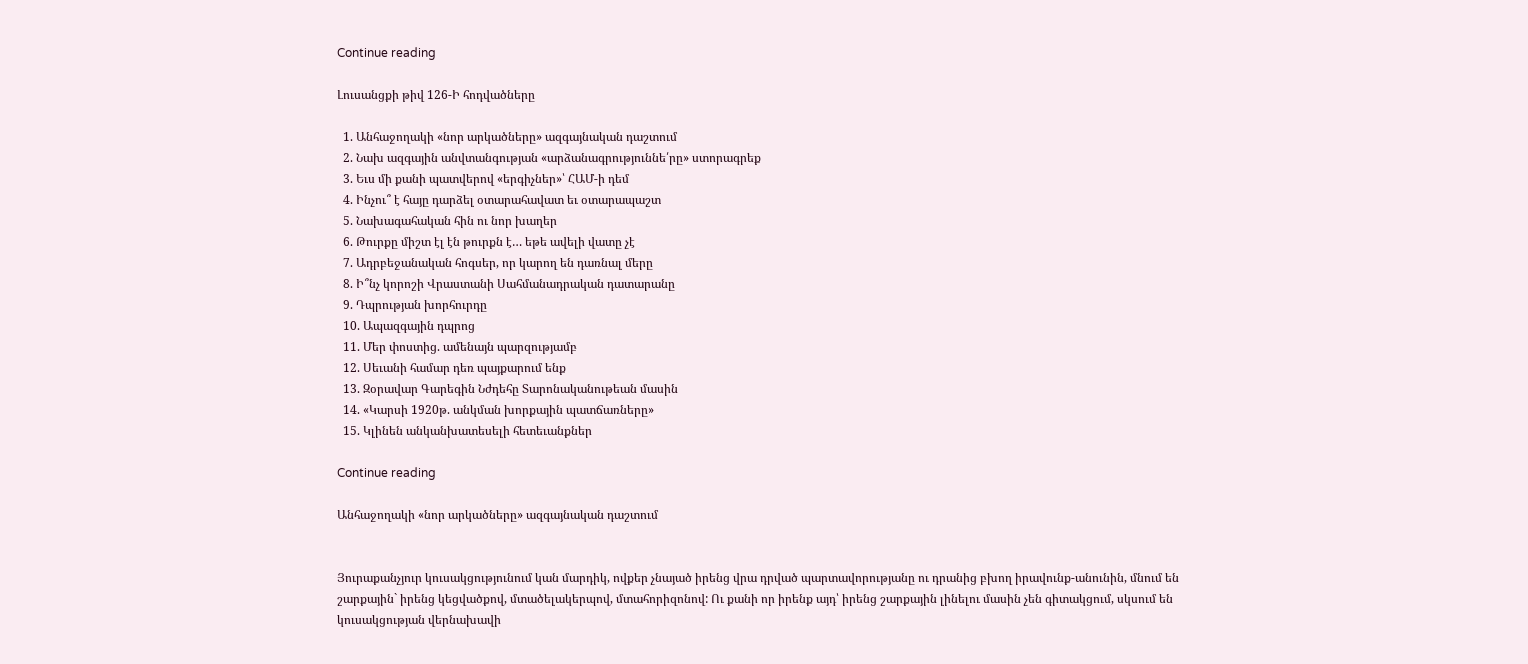Continue reading

Լուսանցքի թիվ 126-Ի հոդվածները

  1. Անհաջողակի «նոր արկածները» ազգայնական դաշտում
  2. Նախ ազգային անվտանգության «արձանագրություննե՛րը» ստորագրեք
  3. Եւս մի քանի պատվերով «երգիչներ»՝ ՀԱՄ-ի դեմ
  4. Ինչու՞ է հայը դարձել օտարահավատ եւ օտարապաշտ
  5. Նախագահական հին ու նոր խաղեր
  6. Թուրքը միշտ էլ էն թուրքն է… եթե ավելի վատը չէ
  7. Ադրբեջանական հոգսեր, որ կարող են դառնալ մերը
  8. Ի՞նչ կորոշի Վրաստանի Սահմանադրական դատարանը
  9. Դպրության խորհուրդը
  10. Ապազգային դպրոց
  11. Մեր փոստից. ամենայն պարզությամբ
  12. Սեւանի համար դեռ պայքարում ենք
  13. Զօրավար Գարեգին Նժդեհը Տարոնականութեան մասին
  14. «Կարսի 1920թ. անկման խորքային պատճառները»
  15. Կլինեն անկանխատեսելի հետեւանքներ

Continue reading

Անհաջողակի «նոր արկածները» ազգայնական դաշտում


Յուրաքանչյուր կուսակցությունում կան մարդիկ, ովքեր չնայած իրենց վրա դրված պարտավորությանը ու դրանից բխող իրավունք-անունին, մնում են շարքային` իրենց կեցվածքով, մտածելակերպով, մտահորիզոնով: Ու քանի որ իրենք այդ՝ իրենց շարքային լինելու մասին չեն գիտակցում, սկսում են կուսակցության վերնախավի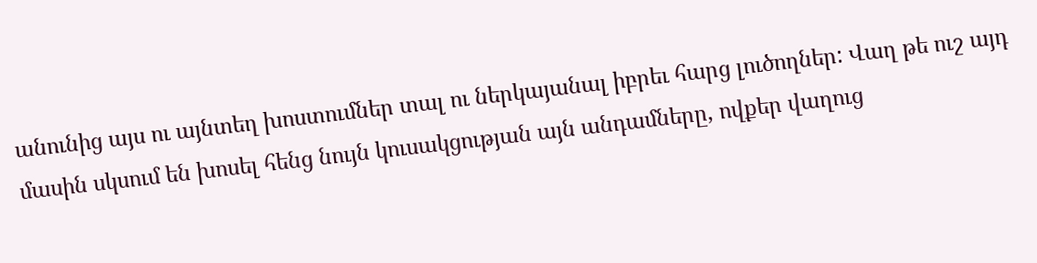անունից այս ու այնտեղ խոստումներ տալ ու ներկայանալ իբրեւ հարց լուծողներ: Վաղ թե ուշ այդ մասին սկսում են խոսել հենց նույն կուսակցության այն անդամները, ովքեր վաղուց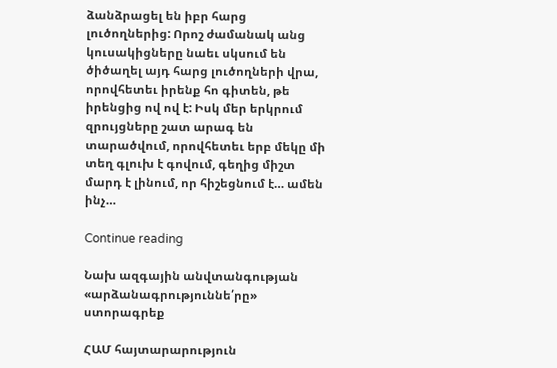ձանձրացել են իբր հարց լուծողներից: Որոշ ժամանակ անց կուսակիցները նաեւ սկսում են ծիծաղել այդ հարց լուծողների վրա, որովհետեւ իրենք հո գիտեն, թե իրենցից ով ով է: Իսկ մեր երկրում զրույցները շատ արագ են տարածվում, որովհետեւ երբ մեկը մի տեղ գլուխ է գովում, գեղից միշտ մարդ է լինում, որ հիշեցնում է… ամեն ինչ…

Continue reading

Նախ ազգային անվտանգության «արձանագրություննե՛րը» ստորագրեք

ՀԱՄ հայտարարություն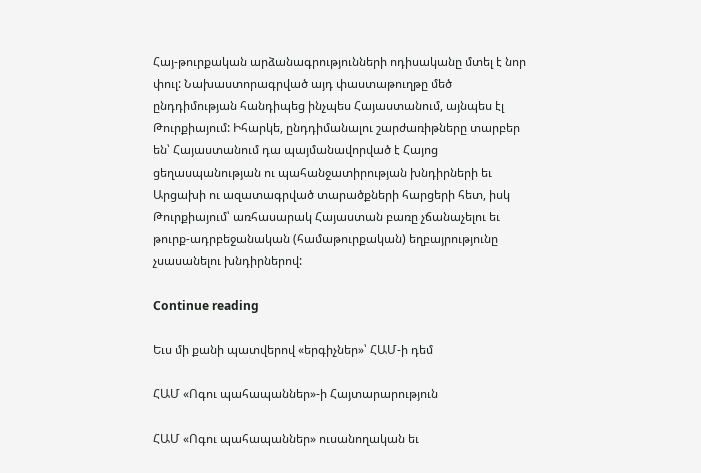Հայ-թուրքական արձանագրությունների ոդիսականը մտել է նոր փուլ: Նախաստորագրված այդ փաստաթուղթը մեծ ընդդիմության հանդիպեց ինչպես Հայաստանում, այնպես էլ Թուրքիայում: Իհարկե, ընդդիմանալու շարժառիթները տարբեր են՝ Հայաստանում դա պայմանավորված է Հայոց ցեղասպանության ու պահանջատիրության խնդիրների եւ Արցախի ու ազատագրված տարածքների հարցերի հետ, իսկ Թուրքիայում՝ առհասարակ Հայաստան բառը չճանաչելու եւ թուրք-ադրբեջանական (համաթուրքական) եղբայրությունը չսասանելու խնդիրներով:

Continue reading

Եւս մի քանի պատվերով «երգիչներ»՝ ՀԱՄ-ի դեմ

ՀԱՄ «Ոգու պահապաններ»-ի Հայտարարություն

ՀԱՄ «Ոգու պահապաններ» ուսանողական եւ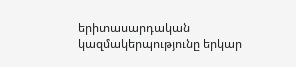երիտասարդական կազմակերպությունը երկար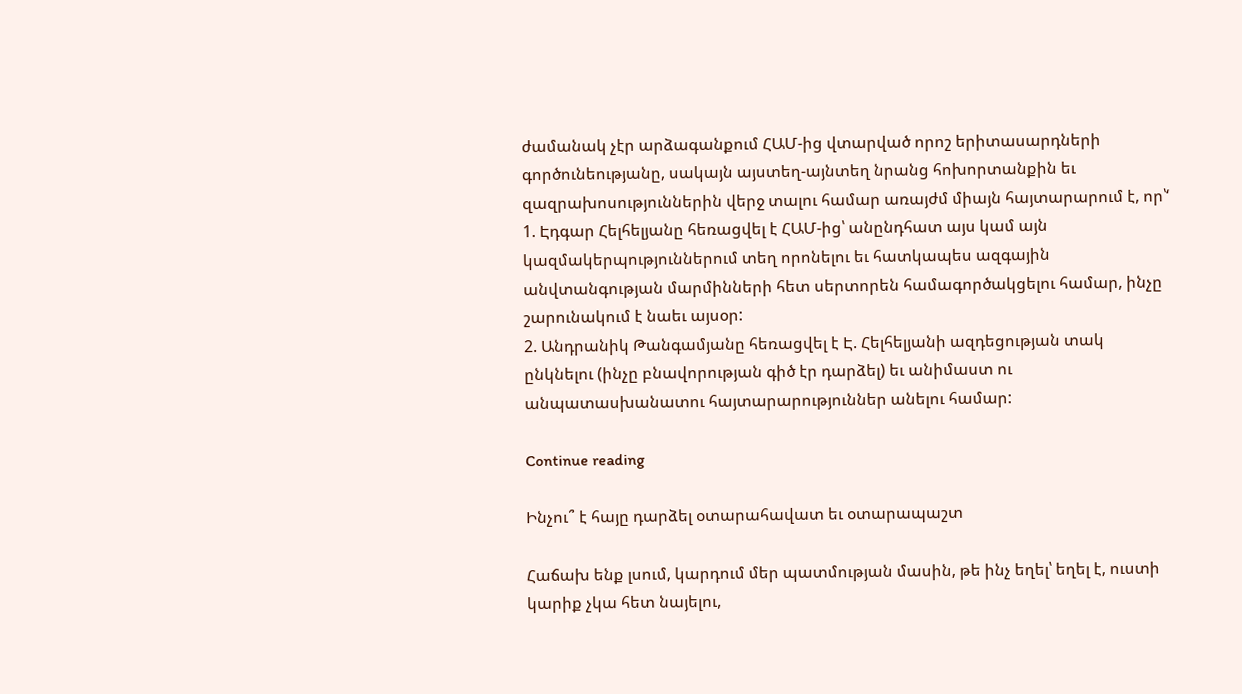ժամանակ չէր արձագանքում ՀԱՄ-ից վտարված որոշ երիտասարդների գործունեությանը, սակայն այստեղ-այնտեղ նրանց հոխորտանքին եւ զազրախոսություններին վերջ տալու համար առայժմ միայն հայտարարում է, որ՝‘
1. Էդգար Հելհելյանը հեռացվել է ՀԱՄ-ից՝ անընդհատ այս կամ այն կազմակերպություններում տեղ որոնելու եւ հատկապես ազգային անվտանգության մարմինների հետ սերտորեն համագործակցելու համար, ինչը շարունակում է նաեւ այսօր:
2. Անդրանիկ Թանգամյանը հեռացվել է Է. Հելհելյանի ազդեցության տակ ընկնելու (ինչը բնավորության գիծ էր դարձել) եւ անիմաստ ու անպատասխանատու հայտարարություններ անելու համար:

Continue reading

Ինչու՞ է հայը դարձել օտարահավատ եւ օտարապաշտ

Հաճախ ենք լսում, կարդում մեր պատմության մասին, թե ինչ եղել՝ եղել է, ուստի կարիք չկա հետ նայելու,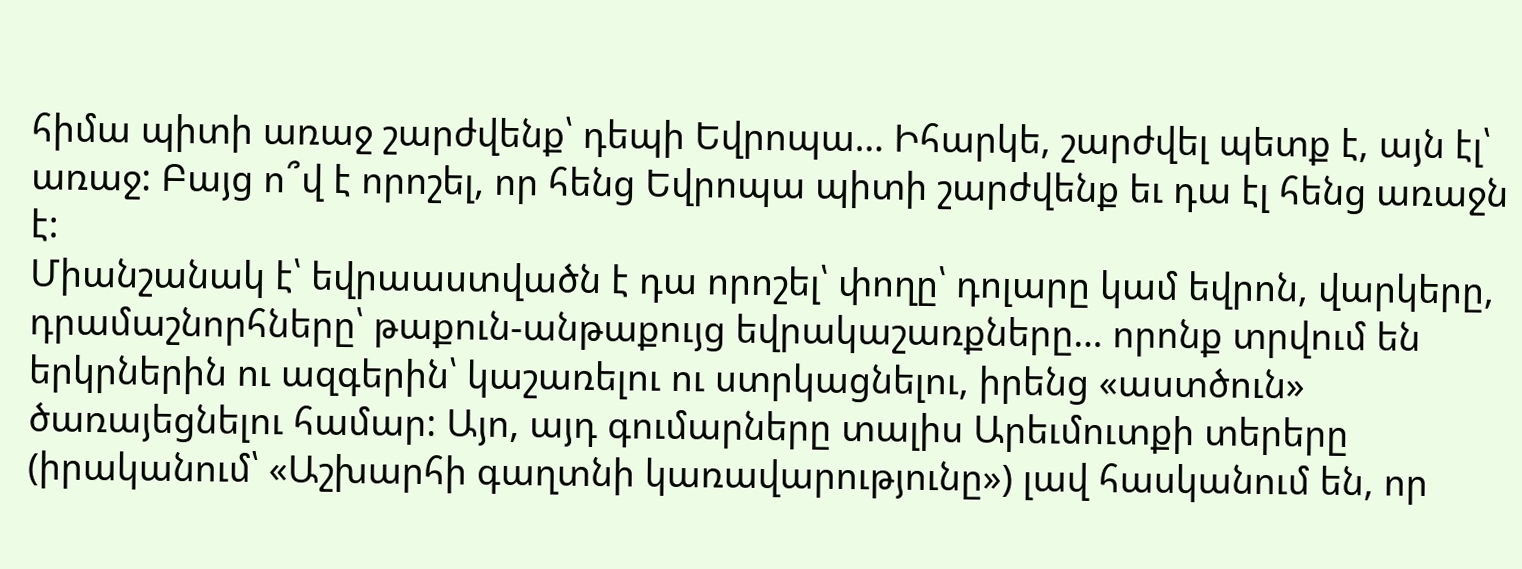հիմա պիտի առաջ շարժվենք՝ դեպի Եվրոպա… Իհարկե, շարժվել պետք է, այն էլ՝ առաջ: Բայց ո՞վ է որոշել, որ հենց Եվրոպա պիտի շարժվենք եւ դա էլ հենց առաջն է:
Միանշանակ է՝ եվրաաստվածն է դա որոշել՝ փողը՝ դոլարը կամ եվրոն, վարկերը, դրամաշնորհները՝ թաքուն-անթաքույց եվրակաշառքները… որոնք տրվում են երկրներին ու ազգերին՝ կաշառելու ու ստրկացնելու, իրենց «աստծուն» ծառայեցնելու համար: Այո, այդ գումարները տալիս Արեւմուտքի տերերը (իրականում՝ «Աշխարհի գաղտնի կառավարությունը») լավ հասկանում են, որ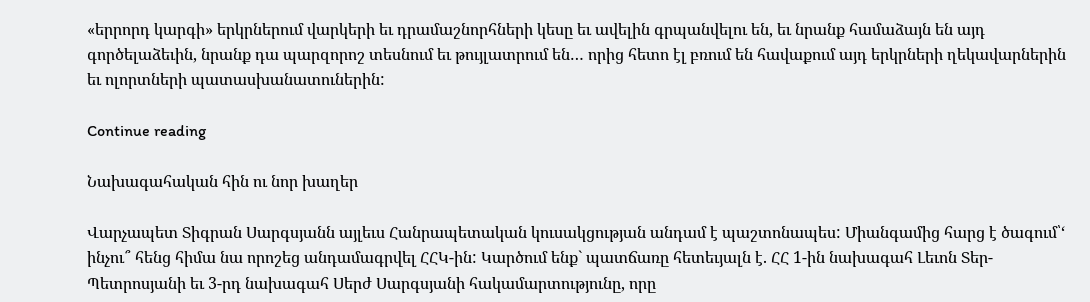«երրորդ կարգի» երկրներում վարկերի եւ դրամաշնորհների կեսը եւ ավելին գրպանվելու են, եւ նրանք համաձայն են այդ գործելաձեւին, նրանք դա պարզորոշ տեսնում եւ թույլատրում են… որից հետո էլ բռում են հավաքում այդ երկրների ղեկավարներին եւ ոլորտների պատասխանատուներին:

Continue reading

Նախագահական հին ու նոր խաղեր

Վարչապետ Տիգրան Սարգսյանն այլեւս Հանրապետական կուսակցության անդամ է պաշտոնապես: Միանգամից հարց է ծագում՝‘ ինչու՞ հենց հիմա նա որոշեց անդամագրվել ՀՀԿ-ին: Կարծում ենք` պատճառը հետեւյալն է. ՀՀ 1-ին նախագահ Լեւոն Տեր-Պետրոսյանի եւ 3-րդ նախագահ Սերժ Սարգսյանի հակամարտությունը, որը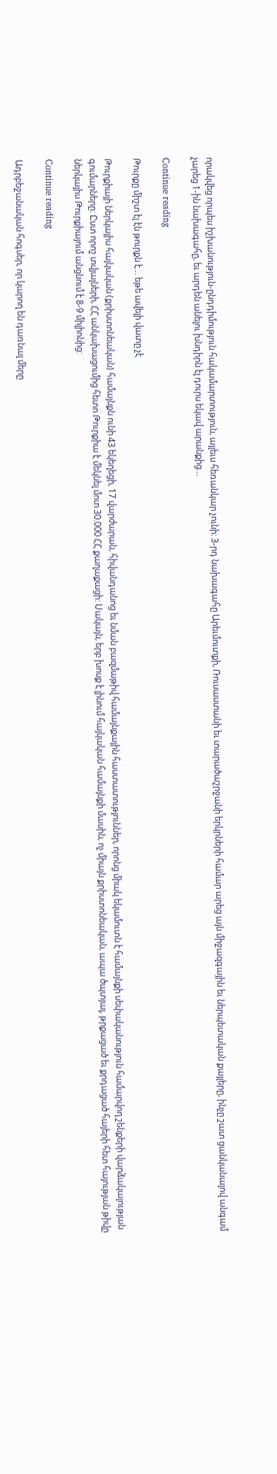որակվեց որպես իշխանություն-ընդդիմություն հակամարտություն, այլեւս հեռանկար չունի: 3-րդ նախագահը Արեւմուտքի, Ռուսաստանի եւ տարածաշրջանի երկրների համար արեց այն միջազգային եւ ներպետական քայլերը, ինչը շատ ցանկանալով անգամ չարեց 1-ին նախագահը, եւ արդեն անելու խնդիրն էլ դուրս եկավ արանքից…

Continue reading

Թուրքը միշտ էլ էն թուրքն է… եթե ավելի վատը չէ

Թուրքիայի ներկայիս հայկական (քրիստոնեական) համայնքն ունի 43 եկեղեցի, 17 վարժարան, հիվանդանոց եւ նման բազմաթիվ համայնքային հաստատություններ, որոնց միակ եկամուտն է համայնքի սեփականություն համարվող շենքերի վարձակալության գումարները: Ըստ որոշ տվյալների, ՀՀ անկախացումից հետո Թուրքիա է մեկնել մոտ 30.000 ՀՀ քաղաքացի: Սակայն, երբ խոսք է լինում հայկական համայնքի մասին, ոչ միայն քրիստոնեական, ապա ծպտյալ, թրքացած եւ քրդացած հայերի հետ հայության թիվը ներկայիս Թուրքիայում անցնում է 8-9 միլիոնից:

Continue reading

Ադրբեջանական հոգսեր, որ կարող են դառնալ մերը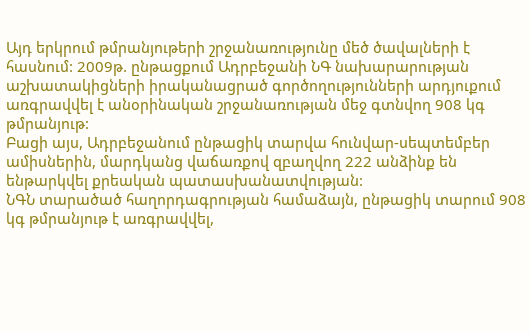Այդ երկրում թմրանյութերի շրջանառությունը մեծ ծավալների է հասնում: 2009թ. ընթացքում Ադրբեջանի ՆԳ նախարարության աշխատակիցների իրականացրած գործողությունների արդյուքում առգրավվել է անօրինական շրջանառության մեջ գտնվող 908 կգ թմրանյութ:
Բացի այս, Ադրբեջանում ընթացիկ տարվա հունվար-սեպտեմբեր ամիսներին, մարդկանց վաճառքով զբաղվող 222 անձինք են ենթարկվել քրեական պատասխանատվության:
ՆԳՆ տարածած հաղորդագրության համաձայն, ընթացիկ տարում 908 կգ թմրանյութ է առգրավվել,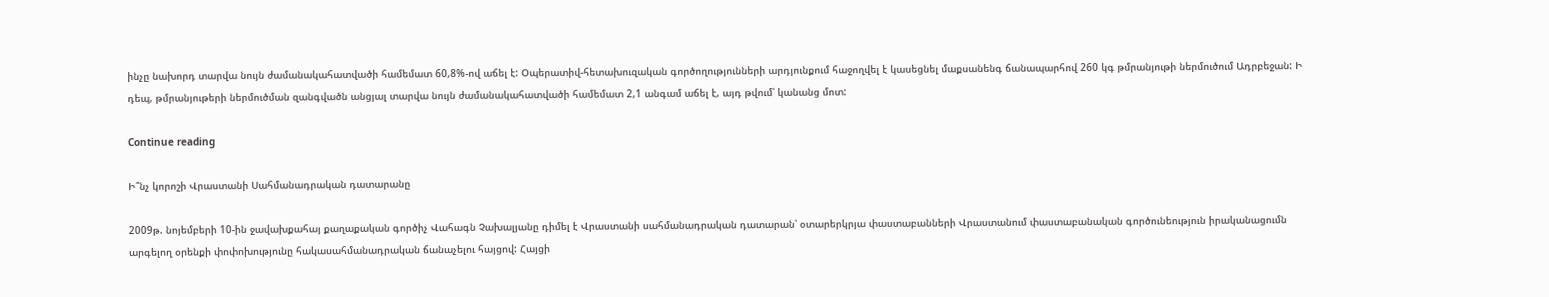ինչը նախորդ տարվա նույն ժամանակահատվածի համեմատ 60,8%-ով աճել է: Օպերատիվ-հետախուզական գործողությունների արդյունքում հաջողվել է կասեցնել մաքսանենգ ճանապարհով 260 կգ թմրանյութի ներմուծում Ադրբեջան: Ի դեպ, թմրանյութերի ներմուծման զանգվածն անցյալ տարվա նույն ժամանակահատվածի համեմատ 2,1 անգամ աճել է, այդ թվում՝ կանանց մոտ:

Continue reading

Ի՞նչ կորոշի Վրաստանի Սահմանադրական դատարանը

2009թ. նոյեմբերի 10-ին ջավախքահայ քաղաքական գործիչ Վահագն Չախալյանը դիմել է Վրաստանի սահմանադրական դատարան՝ օտարերկրյա փաստաբանների Վրաստանում փաստաբանական գործունեություն իրականացումն արգելող օրենքի փոփոխությունը հակասահմանադրական ճանաչելու հայցով: Հայցի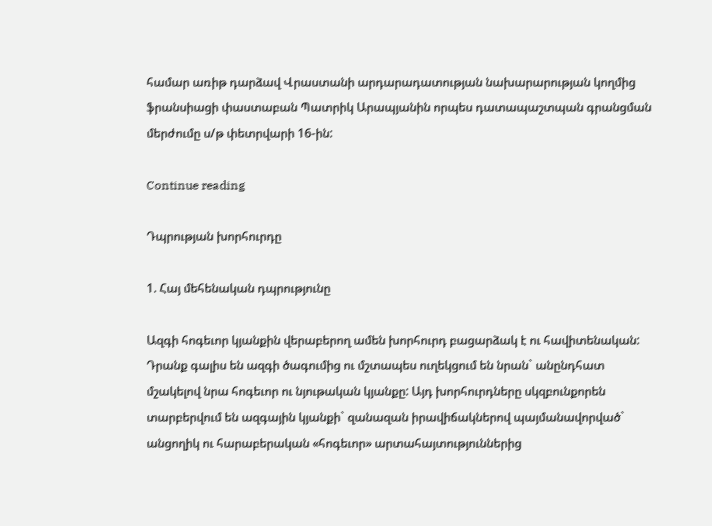համար առիթ դարձավ Վրաստանի արդարադատության նախարարության կողմից ֆրանսիացի փաստաբան Պատրիկ Արապյանին որպես դատապաշտպան գրանցման մերժումը ս/թ փետրվարի 16-ին:

Continue reading

Դպրության խորհուրդը

1. Հայ մեհենական դպրությունը

Ազգի հոգեւոր կյանքին վերաբերող ամեն խորհուրդ բացարձակ է ու հավիտենական: Դրանք գալիս են ազգի ծագումից ու մշտապես ուղեկցում են նրան` անընդհատ մշակելով նրա հոգեւոր ու նյութական կյանքը: Այդ խորհուրդները սկզբունքորեն տարբերվում են ազգային կյանքի` զանազան իրավիճակներով պայմանավորված` անցողիկ ու հարաբերական «հոգեւոր» արտահայտություններից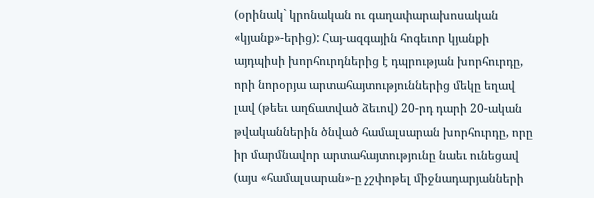(օրինակ` կրոնական ու գաղափարախոսական «կյանք»-երից): Հայ-ազգային հոգեւոր կյանքի այդպիսի խորհուրդներից է դպրության խորհուրդը, որի նորօրյա արտահայտություններից մեկը եղավ լավ (թեեւ աղճատված ձեւով) 20-րդ դարի 20-ական թվականներին ծնված համալսարան խորհուրդը, որը իր մարմնավոր արտահայտությունը նաեւ ունեցավ (այս «համալսարան»-ը չշփոթել միջնադարյանների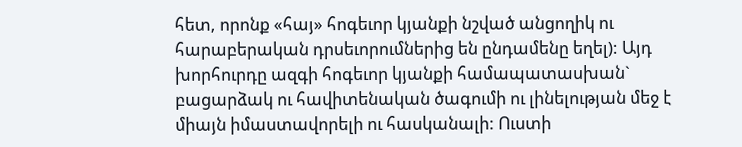հետ, որոնք «հայ» հոգեւոր կյանքի նշված անցողիկ ու հարաբերական դրսեւորումներից են ընդամենը եղել): Այդ խորհուրդը ազգի հոգեւոր կյանքի համապատասխան` բացարձակ ու հավիտենական ծագումի ու լինելության մեջ է միայն իմաստավորելի ու հասկանալի: Ուստի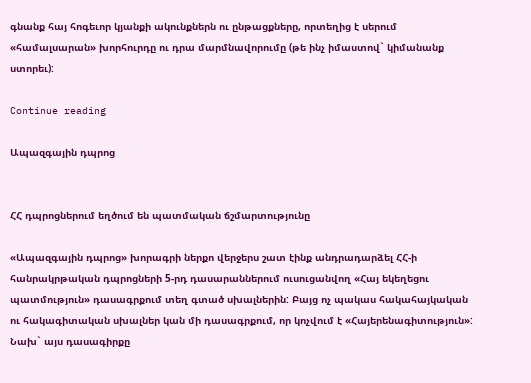գնանք հայ հոգեւոր կյանքի ակունքներն ու ընթացքները, որտեղից է սերում «համալսարան» խորհուրդը ու դրա մարմնավորումը (թե ինչ իմաստով` կիմանանք ստորեւ):

Continue reading

Ապազգային դպրոց


ՀՀ դպրոցներում եղծում են պատմական ճշմարտությունը

«Ապազգային դպրոց» խորագրի ներքո վերջերս շատ էինք անդրադարձել ՀՀ-ի հանրակրթական դպրոցների 5-րդ դասարաններում ուսուցանվող «Հայ եկեղեցու պատմություն» դասագրքում տեղ գտած սխալներին: Բայց ոչ պակաս հակահայկական ու հակագիտական սխալներ կան մի դասագրքում, որ կոչվում է «Հայերենագիտություն»:
Նախ` այս դասագիրքը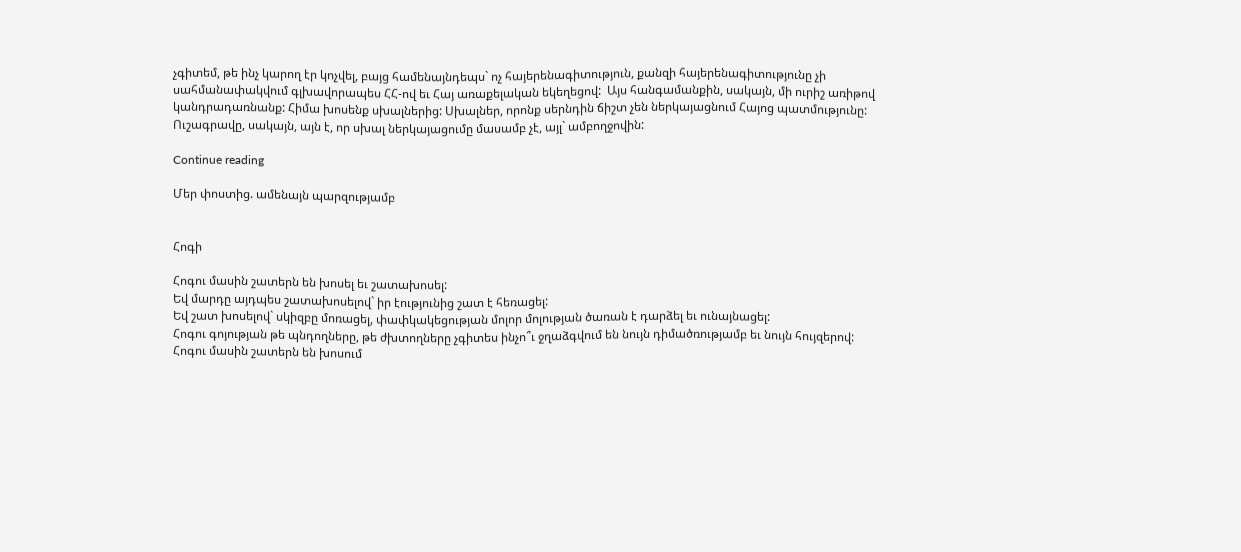չգիտեմ, թե ինչ կարող էր կոչվել, բայց համենայնդեպս` ոչ հայերենագիտություն, քանզի հայերենագիտությունը չի սահմանափակվում գլխավորապես ՀՀ-ով եւ Հայ առաքելական եկեղեցով:  Այս հանգամանքին, սակայն, մի ուրիշ առիթով կանդրադառնանք: Հիմա խոսենք սխալներից: Սխալներ, որոնք սերնդին ճիշտ չեն ներկայացնում Հայոց պատմությունը: Ուշագրավը, սակայն, այն է, որ սխալ ներկայացումը մասամբ չէ, այլ` ամբողջովին:

Continue reading

Մեր փոստից. ամենայն պարզությամբ


Հոգի

Հոգու մասին շատերն են խոսել եւ շատախոսել:
Եվ մարդը այդպես շատախոսելով` իր էությունից շատ է հեռացել:
Եվ շատ խոսելով` սկիզբը մոռացել, փափկակեցության մոլոր մոլության ծառան է դարձել եւ ունայնացել:
Հոգու գոյության թե պնդողները, թե ժխտողները չգիտես ինչո՞ւ ջղաձգվում են նույն դիմածռությամբ եւ նույն հույզերով:
Հոգու մասին շատերն են խոսում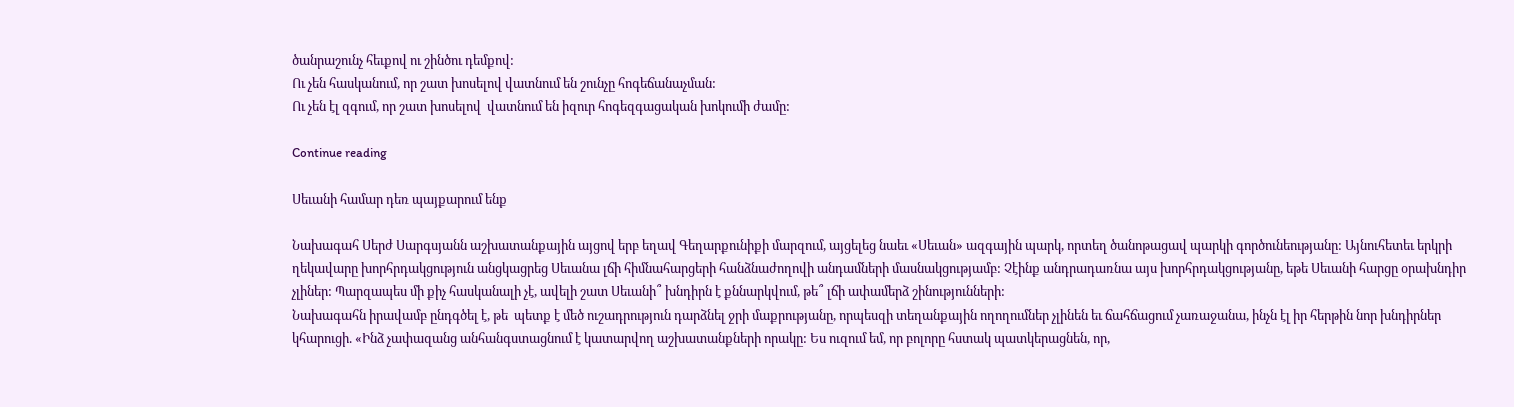ծանրաշունչ հեւքով ու շինծու դեմքով:
Ու չեն հասկանում, որ շատ խոսելով վատնում են շունչը հոգեճանաչման:
Ու չեն էլ զգում, որ շատ խոսելով  վատնում են իզուր հոգեզգացական խոկումի ժամը:

Continue reading

Սեւանի համար դեռ պայքարում ենք

Նախագահ Սերժ Սարգսյանն աշխատանքային այցով երբ եղավ Գեղարքունիքի մարզում, այցելեց նաեւ «Սեւան» ազգային պարկ, որտեղ ծանոթացավ պարկի գործունեությանը: Այնուհետեւ երկրի ղեկավարը խորհրդակցություն անցկացրեց Սեւանա լճի հիմնահարցերի հանձնաժողովի անդամների մասնակցությամբ: Չէինք անդրադառնա այս խորհրդակցությանը, եթե Սեւանի հարցը օրախնդիր չլիներ: Պարզապես մի քիչ հասկանալի չէ, ավելի շատ Սեւանի՞ խնդիրն է քննարկվում, թե՞ լճի ափամերձ շինությունների:
Նախագահն իրավամբ ընդգծել է, թե  պետք է մեծ ուշադրություն դարձնել ջրի մաքրությանը, որպեսզի տեղանքային ողողումներ չլինեն եւ ճահճացում չառաջանա, ինչն էլ իր հերթին նոր խնդիրներ կհարուցի. «Ինձ չափազանց անհանգստացնում է կատարվող աշխատանքների որակը: Ես ուզում եմ, որ բոլորը հստակ պատկերացնեն, որ,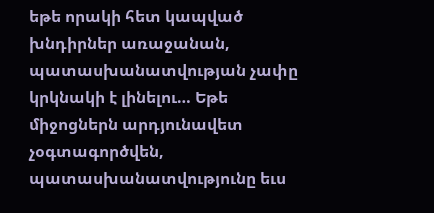եթե որակի հետ կապված խնդիրներ առաջանան, պատասխանատվության չափը կրկնակի է լինելու… Եթե միջոցներն արդյունավետ չօգտագործվեն, պատասխանատվությունը եւս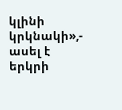կլինի կրկնակի»,- ասել է երկրի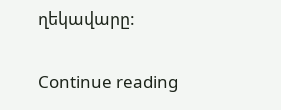ղեկավարը:

Continue reading